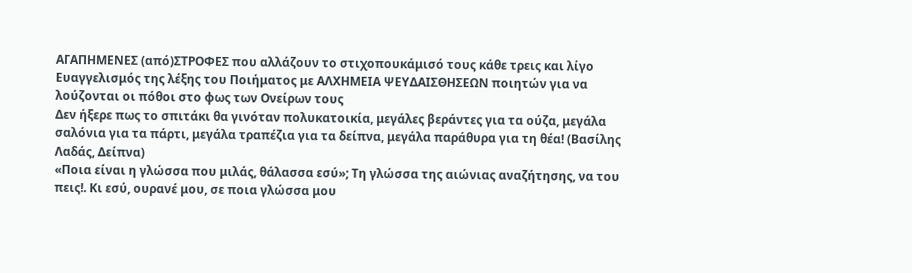ΑΓΑΠΗΜΕΝΕΣ (από)ΣΤΡΟΦΕΣ που αλλάζουν το στιχοπουκάμισό τους κάθε τρεις και λίγο
Ευαγγελισμός της λέξης του Ποιήματος με ΑΛΧΗΜΕΙΑ ΨΕΥΔΑΙΣΘΗΣΕΩΝ ποιητών για να λούζονται οι πόθοι στο φως των Ονείρων τους
Δεν ήξερε πως το σπιτάκι θα γινόταν πολυκατοικία, μεγάλες βεράντες για τα ούζα, μεγάλα σαλόνια για τα πάρτι, μεγάλα τραπέζια για τα δείπνα, μεγάλα παράθυρα για τη θέα! (Βασίλης Λαδάς, Δείπνα)
«Ποια είναι η γλώσσα που μιλάς, θάλασσα εσύ»; Τη γλώσσα της αιώνιας αναζήτησης, να του πεις!. Κι εσύ, ουρανέ μου, σε ποια γλώσσα μου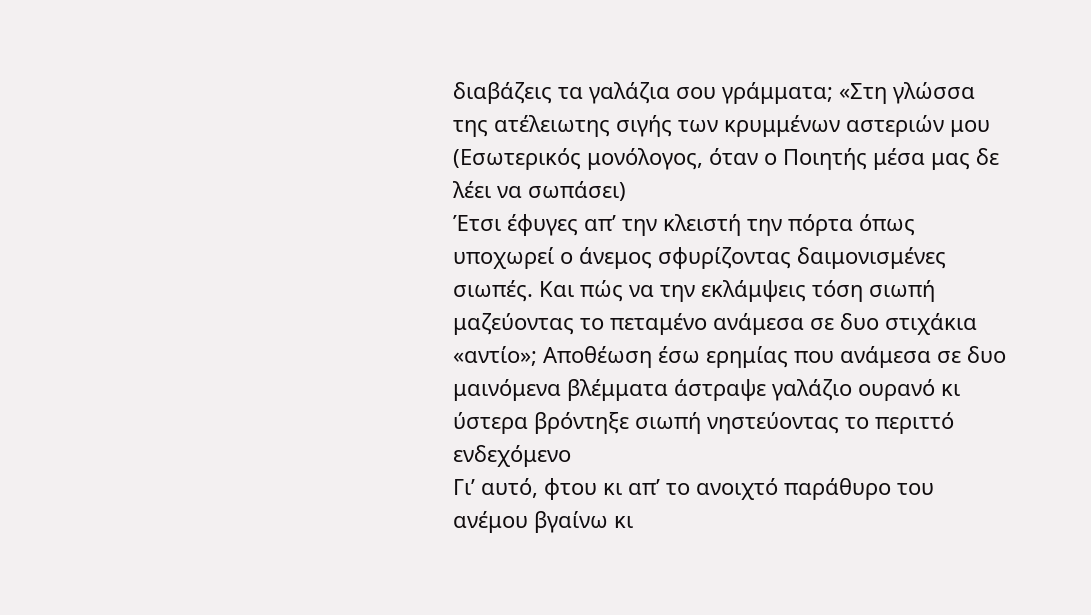διαβάζεις τα γαλάζια σου γράμματα; «Στη γλώσσα της ατέλειωτης σιγής των κρυμμένων αστεριών μου (Εσωτερικός μονόλογος, όταν ο Ποιητής μέσα μας δε λέει να σωπάσει)
Έτσι έφυγες απ’ την κλειστή την πόρτα όπως υποχωρεί ο άνεμος σφυρίζοντας δαιμονισμένες σιωπές. Και πώς να την εκλάμψεις τόση σιωπή μαζεύοντας το πεταμένο ανάμεσα σε δυο στιχάκια «αντίο»; Αποθέωση έσω ερημίας που ανάμεσα σε δυο μαινόμενα βλέμματα άστραψε γαλάζιο ουρανό κι ύστερα βρόντηξε σιωπή νηστεύοντας το περιττό ενδεχόμενο
Γι’ αυτό, φτου κι απ’ το ανοιχτό παράθυρο του ανέμου βγαίνω κι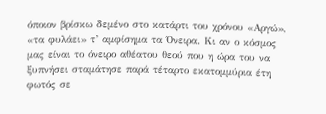όποιον βρίσκω δεμένο στο κατάρτι του χρόνου «Αργώ», «τα φυλάει» τ’ αμφίσημα τα Όνειρα. Κι αν ο κόσμος μας είναι το όνειρο αθέατου θεού που η ώρα του να ξυπνήσει σταμάτησε παρά τέταρτο εκατομμύρια έτη φωτός σε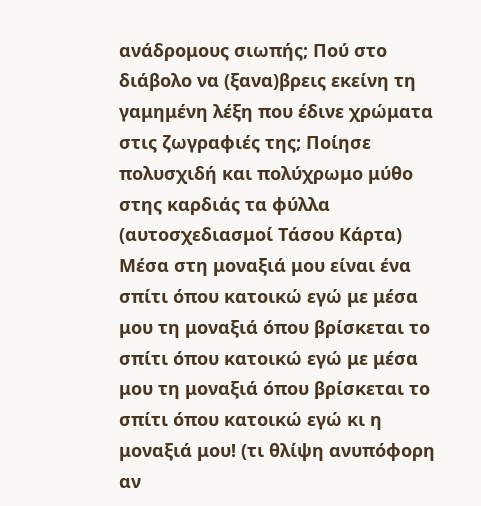ανάδρομους σιωπής; Πού στο διάβολο να (ξανα)βρεις εκείνη τη γαμημένη λέξη που έδινε χρώματα στις ζωγραφιές της; Ποίησε πολυσχιδή και πολύχρωμο μύθο στης καρδιάς τα φύλλα (αυτοσχεδιασμοί Τάσου Κάρτα)
Μέσα στη μοναξιά μου είναι ένα σπίτι όπου κατοικώ εγώ με μέσα μου τη μοναξιά όπου βρίσκεται το σπίτι όπου κατοικώ εγώ με μέσα μου τη μοναξιά όπου βρίσκεται το σπίτι όπου κατοικώ εγώ κι η μοναξιά μου! (τι θλίψη ανυπόφορη αν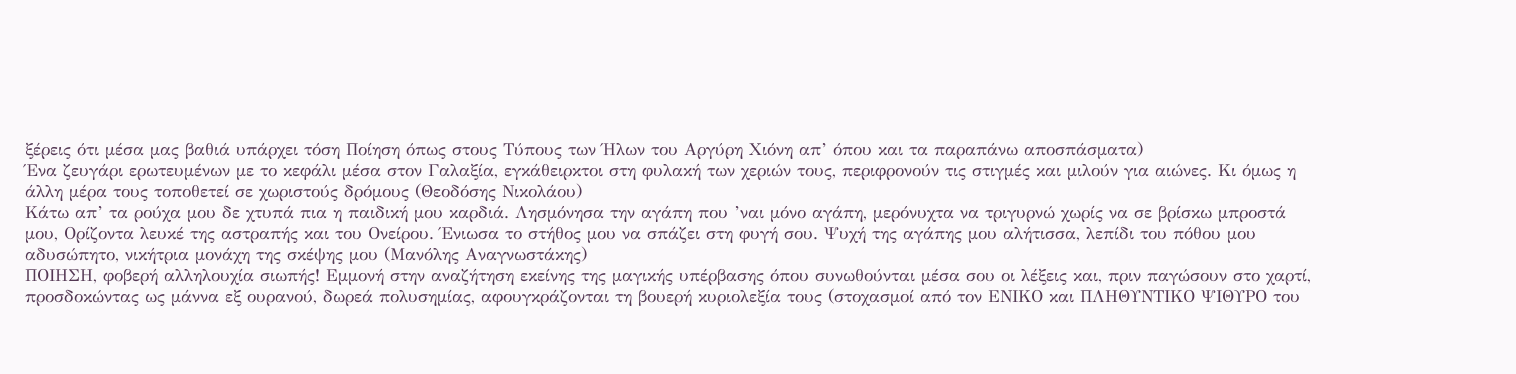ξέρεις ότι μέσα μας βαθιά υπάρχει τόση Ποίηση όπως στους Τύπους των Ήλων του Αργύρη Χιόνη απ’ όπου και τα παραπάνω αποσπάσματα)
Ένα ζευγάρι ερωτευμένων με το κεφάλι μέσα στον Γαλαξία, εγκάθειρκτοι στη φυλακή των χεριών τους, περιφρονούν τις στιγμές και μιλούν για αιώνες. Κι όμως η άλλη μέρα τους τοποθετεί σε χωριστούς δρόμους (Θεοδόσης Νικολάου)
Κάτω απ’ τα ρούχα μου δε χτυπά πια η παιδική μου καρδιά. Λησμόνησα την αγάπη που ’ναι μόνο αγάπη, μερόνυχτα να τριγυρνώ χωρίς να σε βρίσκω μπροστά μου, Ορίζοντα λευκέ της αστραπής και του Ονείρου. Ένιωσα το στήθος μου να σπάζει στη φυγή σου. Ψυχή της αγάπης μου αλήτισσα, λεπίδι του πόθου μου αδυσώπητο, νικήτρια μονάχη της σκέψης μου (Μανόλης Αναγνωστάκης)
ΠΟΙΗΣΗ, φοβερή αλληλουχία σιωπής! Εμμονή στην αναζήτηση εκείνης της μαγικής υπέρβασης όπου συνωθούνται μέσα σου οι λέξεις και, πριν παγώσουν στο χαρτί, προσδοκώντας ως μάννα εξ ουρανού, δωρεά πολυσημίας, αφουγκράζονται τη βουερή κυριολεξία τους (στοχασμοί από τον ΕΝΙΚΟ και ΠΛΗΘΥΝΤΙΚΟ ΨΙΘΥΡΟ του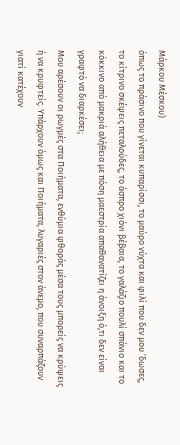Μάρκου Μέσκου)
όπως το πράσινο που γίνεται κυπαρίσσι, το μαύρο νύχτα και φιλί που δεν μου ’δωσες, το κίτρινο σκέψεις πεταλούδες, το άσπρο χιόνι βέβαια, το γαλάζιο πουλί σπάνιο και το κόκκινο από μακριά αλήθεια με πόση μαεστρία απαθανατίζει η άνοιξη ό,τι δεν είναι γραφτό να διαρκέσει;
Μου αρέσουν οι ρωγμές στα Ποιήματα, ενθύμια φθοράς μέσα τους μπορείς να κρύψεις ή να κρυφτείς. Υπάρχουν όμως και Ποιήματα, λυγαριές στον άνεμο, που συναρπάζουν γιατί κατέχουν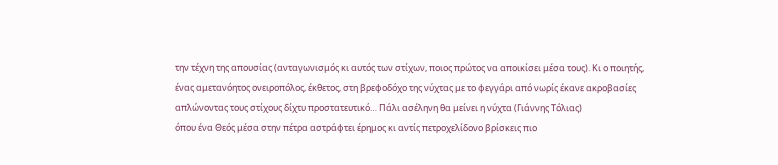την τέχνη της απουσίας (ανταγωνισμός κι αυτός των στίχων, ποιος πρώτος να αποικίσει μέσα τους). Κι ο ποιητής, ένας αμετανόητος ονειροπόλος, έκθετος, στη βρεφοδόχο της νύχτας με το φεγγάρι από νωρίς έκανε ακροβασίες απλώνοντας τους στίχους δίχτυ προστατευτικό… Πάλι ασέληνη θα μείνει η νύχτα (Γιάννης Τόλιας)
όπου ένα Θεός μέσα στην πέτρα αστράφτει έρημος κι αντίς πετροχελίδονο βρίσκεις πιο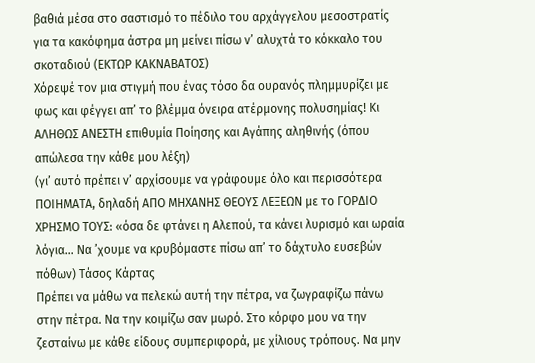βαθιά μέσα στο σαστισμό το πέδιλο του αρχάγγελου μεσοστρατίς για τα κακόφημα άστρα μη μείνει πίσω ν’ αλυχτά το κόκκαλο του σκοταδιού (ΕΚΤΩΡ ΚΑΚΝΑΒΑΤΟΣ)
Χόρεψέ τον μια στιγμή που ένας τόσο δα ουρανός πλημμυρίζει με φως και φέγγει απ’ το βλέμμα όνειρα ατέρμονης πολυσημίας! Κι ΑΛΗΘΩΣ ΑΝΕΣΤΗ επιθυμία Ποίησης και Αγάπης αληθινής (όπου απώλεσα την κάθε μου λέξη)
(γι’ αυτό πρέπει ν’ αρχίσουμε να γράφουμε όλο και περισσότερα ΠΟΙΗΜΑΤΑ, δηλαδή ΑΠΟ ΜΗΧΑΝΗΣ ΘΕΟΥΣ ΛΕΞΕΩΝ με το ΓΟΡΔΙΟ ΧΡΗΣΜΟ ΤΟΥΣ: «όσα δε φτάνει η Αλεπού, τα κάνει λυρισμό και ωραία λόγια… Να ’χουμε να κρυβόμαστε πίσω απ’ το δάχτυλο ευσεβών πόθων) Τάσος Κάρτας
Πρέπει να μάθω να πελεκώ αυτή την πέτρα, να ζωγραφίζω πάνω στην πέτρα. Να την κοιμίζω σαν μωρό. Στο κόρφο μου να την ζεσταίνω με κάθε είδους συμπεριφορά, με χίλιους τρόπους. Να μην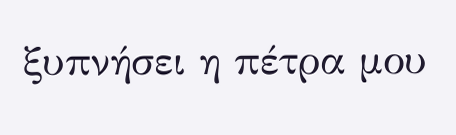ξυπνήσει η πέτρα μου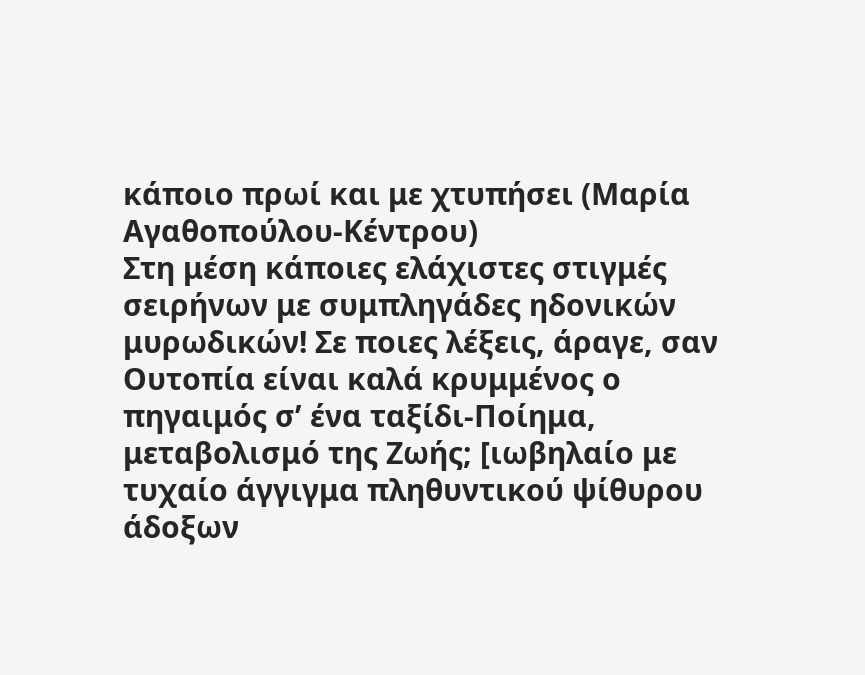κάποιο πρωί και με χτυπήσει (Μαρία Αγαθοπούλου-Κέντρου)
Στη μέση κάποιες ελάχιστες στιγμές σειρήνων με συμπληγάδες ηδονικών μυρωδικών! Σε ποιες λέξεις, άραγε, σαν Ουτοπία είναι καλά κρυμμένος ο πηγαιμός σ’ ένα ταξίδι-Ποίημα, μεταβολισμό της Ζωής; [ιωβηλαίο με τυχαίο άγγιγμα πληθυντικού ψίθυρου άδοξων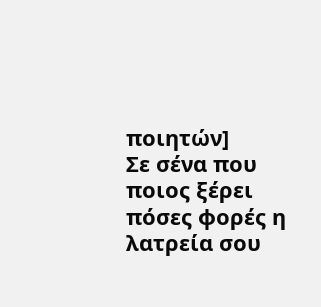ποιητών]
Σε σένα που ποιος ξέρει πόσες φορές η λατρεία σου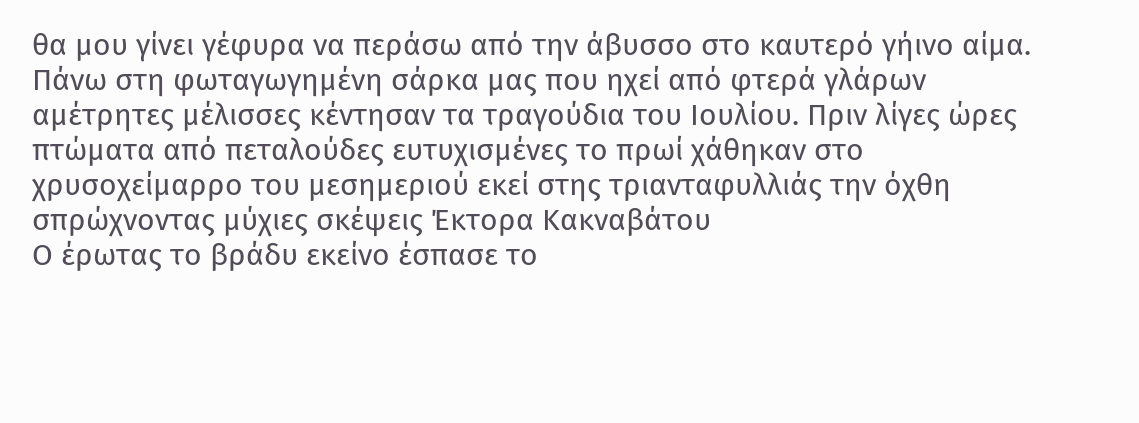θα μου γίνει γέφυρα να περάσω από την άβυσσο στο καυτερό γήινο αίμα.
Πάνω στη φωταγωγημένη σάρκα μας που ηχεί από φτερά γλάρων αμέτρητες μέλισσες κέντησαν τα τραγούδια του Ιουλίου. Πριν λίγες ώρες πτώματα από πεταλούδες ευτυχισμένες το πρωί χάθηκαν στο χρυσοχείμαρρο του μεσημεριού εκεί στης τριανταφυλλιάς την όχθη σπρώχνοντας μύχιες σκέψεις Έκτορα Κακναβάτου
Ο έρωτας το βράδυ εκείνο έσπασε το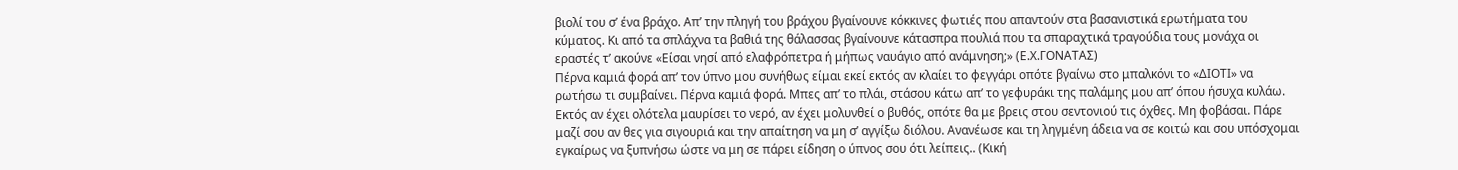βιολί του σ’ ένα βράχο. Απ’ την πληγή του βράχου βγαίνουνε κόκκινες φωτιές που απαντούν στα βασανιστικά ερωτήματα του κύματος. Κι από τα σπλάχνα τα βαθιά της θάλασσας βγαίνουνε κάτασπρα πουλιά που τα σπαραχτικά τραγούδια τους μονάχα οι εραστές τ’ ακούνε «Είσαι νησί από ελαφρόπετρα ή μήπως ναυάγιο από ανάμνηση;» (Ε.Χ.ΓΟΝΑΤΑΣ)
Πέρνα καμιά φορά απ’ τον ύπνο μου συνήθως είμαι εκεί εκτός αν κλαίει το φεγγάρι οπότε βγαίνω στο μπαλκόνι το «ΔΙΟΤΙ» να ρωτήσω τι συμβαίνει. Πέρνα καμιά φορά. Μπες απ’ το πλάι, στάσου κάτω απ’ το γεφυράκι της παλάμης μου απ’ όπου ήσυχα κυλάω. Εκτός αν έχει ολότελα μαυρίσει το νερό, αν έχει μολυνθεί ο βυθός, οπότε θα με βρεις στου σεντονιού τις όχθες. Μη φοβάσαι. Πάρε μαζί σου αν θες για σιγουριά και την απαίτηση να μη σ’ αγγίξω διόλου. Ανανέωσε και τη ληγμένη άδεια να σε κοιτώ και σου υπόσχομαι εγκαίρως να ξυπνήσω ώστε να μη σε πάρει είδηση ο ύπνος σου ότι λείπεις.. (Κική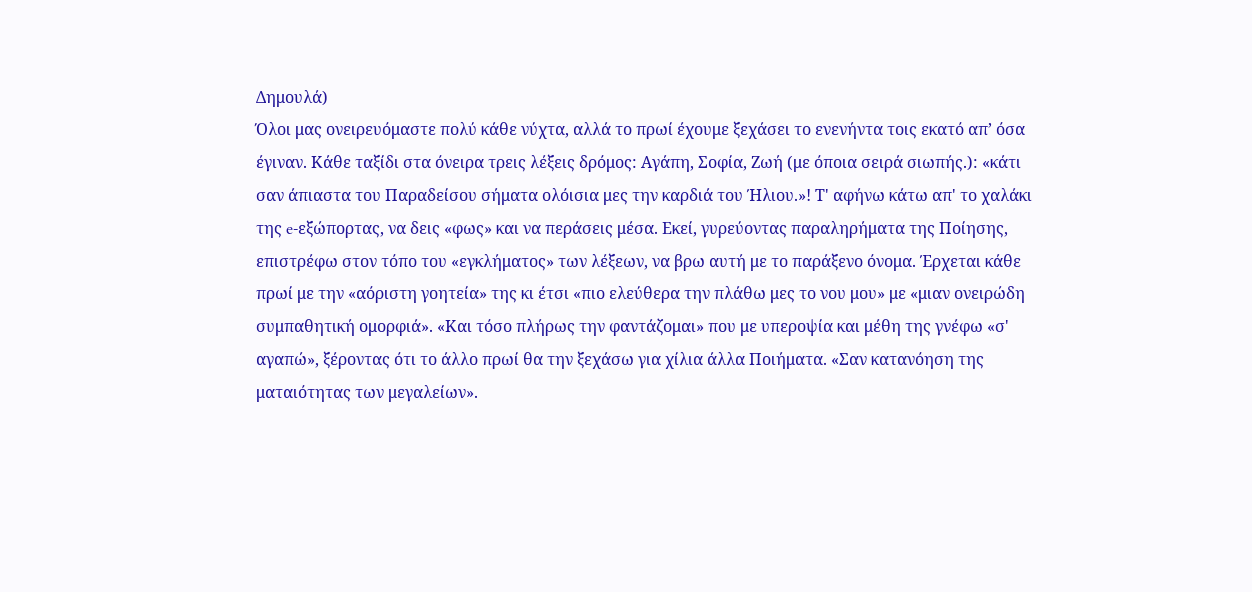Δημουλά)
Όλοι μας ονειρευόμαστε πολύ κάθε νύχτα, αλλά το πρωί έχουμε ξεχάσει το ενενήντα τοις εκατό απ’ όσα έγιναν. Κάθε ταξίδι στα όνειρα τρεις λέξεις δρόμος: Αγάπη, Σοφία, Ζωή (με όποια σειρά σιωπής.): «κάτι σαν άπιαστα του Παραδείσου σήματα ολόισια μες την καρδιά του Ήλιου.»! Τ' αφήνω κάτω απ' το χαλάκι της e-εξώπορτας, να δεις «φως» και να περάσεις μέσα. Εκεί, γυρεύοντας παραληρήματα της Ποίησης, επιστρέφω στον τόπο του «εγκλήματος» των λέξεων, να βρω αυτή με το παράξενο όνομα. Έρχεται κάθε πρωί με την «αόριστη γοητεία» της κι έτσι «πιο ελεύθερα την πλάθω μες το νου μου» με «μιαν ονειρώδη συμπαθητική ομορφιά». «Και τόσο πλήρως την φαντάζομαι» που με υπεροψία και μέθη της γνέφω «σ' αγαπώ», ξέροντας ότι το άλλο πρωί θα την ξεχάσω για χίλια άλλα Ποιήματα. «Σαν κατανόηση της ματαιότητας των μεγαλείων».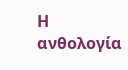Η ανθολογία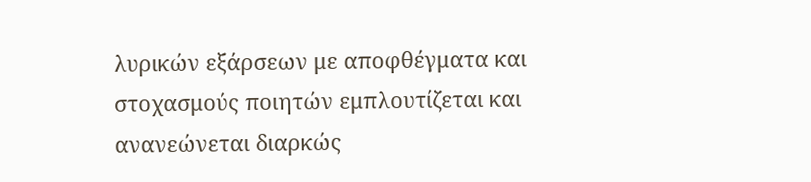λυρικών εξάρσεων με αποφθέγματα και στοχασμούς ποιητών εμπλουτίζεται και ανανεώνεται διαρκώς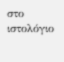στο ιστολόγιο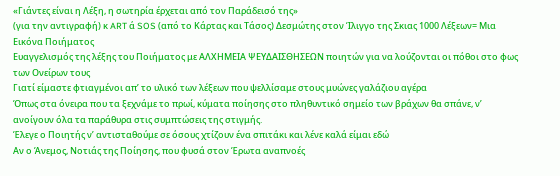«Γιάντες είναι η Λέξη, η σωτηρία έρχεται από τον Παράδεισό της»
(για την αντιγραφή) κ ART ά SOS (από το Κάρτας και Τάσος) Δεσμώτης στον Ίλιγγο της Σκιας 1000 Λέξεων= Μια Εικόνα Ποιήματος
Ευαγγελισμός της λέξης του Ποιήματος με ΑΛΧΗΜΕΙΑ ΨΕΥΔΑΙΣΘΗΣΕΩΝ ποιητών για να λούζονται οι πόθοι στο φως των Ονείρων τους
Γιατί είμαστε φτιαγμένοι απ’ το υλικό των λέξεων που ψελλίσαμε στους μυώνες γαλάζιου αγέρα
Όπως στα όνειρα που τα ξεχνάμε το πρωί, κύματα ποίησης στο πληθυντικό σημείο των βράχων θα σπάνε, ν’ ανοίγουν όλα τα παράθυρα στις συμπτώσεις της στιγμής.
Έλεγε ο Ποιητής ν’ αντισταθούμε σε όσους χτίζουν ένα σπιτάκι και λένε καλά είμαι εδώ
Αν ο Άνεμος, Νοτιάς της Ποίησης, που φυσά στον Έρωτα αναπνοές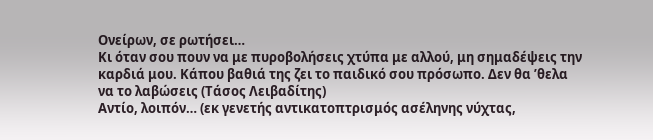Ονείρων, σε ρωτήσει…
Κι όταν σου πουν να με πυροβολήσεις χτύπα με αλλού, μη σημαδέψεις την καρδιά μου. Κάπου βαθιά της ζει το παιδικό σου πρόσωπο. Δεν θα ’θελα να το λαβώσεις (Τάσος Λειβαδίτης)
Αντίο, λοιπόν… (εκ γενετής αντικατοπτρισμός ασέληνης νύχτας,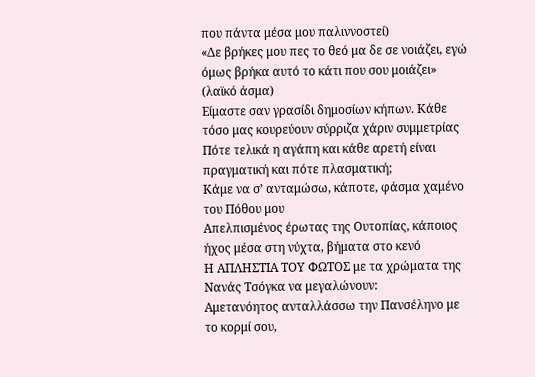που πάντα μέσα μου παλιννοστεί)
«Δε βρήκες μου πες το θεό μα δε σε νοιάζει, εγώ όμως βρήκα αυτό το κάτι που σου μοιάζει» (λαϊκό άσμα)
Είμαστε σαν γρασίδι δημοσίων κήπων. Κάθε τόσο μας κουρεύουν σύρριζα χάριν συμμετρίας
Πότε τελικά η αγάπη και κάθε αρετή είναι πραγματική και πότε πλασματική;
Κάμε να σ’ ανταμώσω, κάποτε, φάσμα χαμένο του Πόθου μου
Απελπισμένος έρωτας της Ουτοπίας, κάποιος ήχος μέσα στη νύχτα, βήματα στο κενό
Η ΑΠΛΗΣΤΙΑ ΤΟΥ ΦΩΤΟΣ με τα χρώματα της Νανάς Τσόγκα να μεγαλώνουν:
Αμετανόητος ανταλλάσσω την Πανσέληνο με το κορμί σου,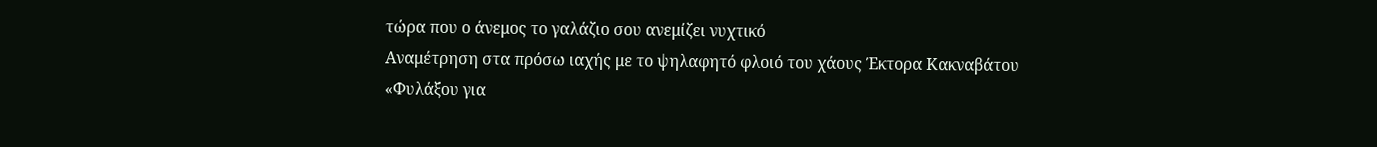τώρα που ο άνεμος το γαλάζιο σου ανεμίζει νυχτικό
Αναμέτρηση στα πρόσω ιαχής με το ψηλαφητό φλοιό του χάους Έκτορα Κακναβάτου
«Φυλάξου για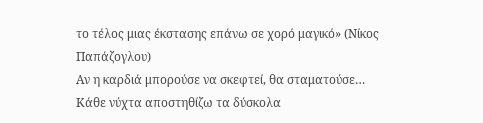το τέλος μιας έκστασης επάνω σε χορό μαγικό» (Νίκος Παπάζογλου)
Αν η καρδιά μπορούσε να σκεφτεί, θα σταματούσε…
Κάθε νύχτα αποστηθίζω τα δύσκολα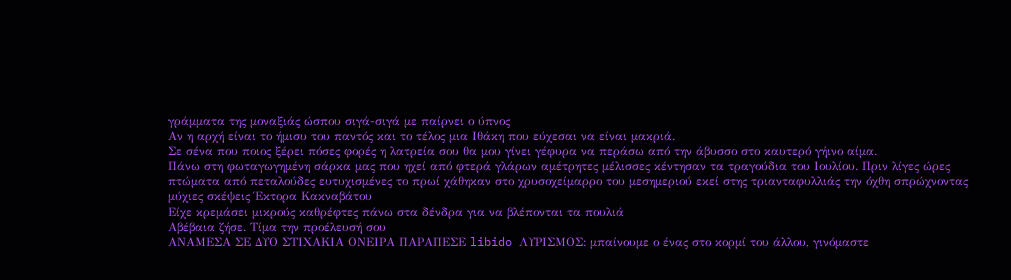γράμματα της μοναξιάς ώσπου σιγά-σιγά με παίρνει ο ύπνος
Αν η αρχή είναι το ήμισυ του παντός και το τέλος μια Ιθάκη που εύχεσαι να είναι μακριά.
Σε σένα που ποιος ξέρει πόσες φορές η λατρεία σου θα μου γίνει γέφυρα να περάσω από την άβυσσο στο καυτερό γήινο αίμα.
Πάνω στη φωταγωγημένη σάρκα μας που ηχεί από φτερά γλάρων αμέτρητες μέλισσες κέντησαν τα τραγούδια του Ιουλίου. Πριν λίγες ώρες πτώματα από πεταλούδες ευτυχισμένες το πρωί χάθηκαν στο χρυσοχείμαρρο του μεσημεριού εκεί στης τριανταφυλλιάς την όχθη σπρώχνοντας μύχιες σκέψεις Έκτορα Κακναβάτου
Είχε κρεμάσει μικρούς καθρέφτες πάνω στα δένδρα για να βλέπονται τα πουλιά
Αβέβαια ζήσε. Τίμα την προέλευσή σου
ΑΝΑΜΕΣΑ ΣΕ ΔΥΟ ΣΤΙΧΑΚΙΑ ΟΝΕΙΡΑ ΠΑΡΑΠΕΣΕ libido ΛΥΡΙΣΜΟΣ: μπαίνουμε ο ένας στο κορμί του άλλου, γινόμαστε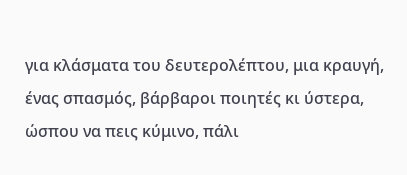για κλάσματα του δευτερολέπτου, μια κραυγή, ένας σπασμός, βάρβαροι ποιητές κι ύστερα, ώσπου να πεις κύμινο, πάλι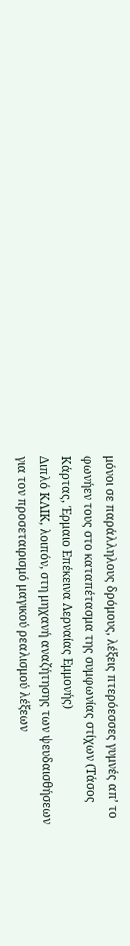μόνοι σε παράλληλους δρόμους, λέξεις πτερόεσσες γυμνές απ’ το φωνήεν τους στο καταπέτασμα της συμφωνίας στίχων (Τάσος Κάρτας, Έρμαιο Επέκεινα Λερναίας Εμμονής)
Διπλό ΚΛΙΚ, λοιπόν, στη μηχανή αναζήτησης των ψευδαισθήσεων για τον προσεταιρισμό μαγικού ρεαλισμού λέξεων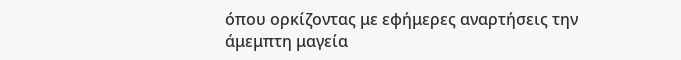όπου ορκίζοντας με εφήμερες αναρτήσεις την άμεμπτη μαγεία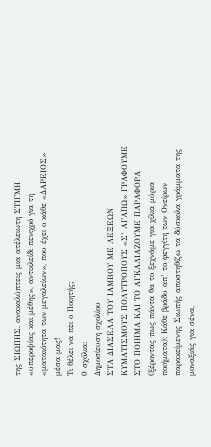της ΣΙΩΠΗΣ, ανακαλύπτεις μια ατέλειωτη ΣΤΙΓΜΗ «υπεροψίας και μέθης», αντικλείδι πενιχρό για τη «ματαιότητα των μεγαλείων», που έχει ο κάθε «ΔΑΡΕΙΟΣ» μέσα μας!
Τι θέλει να πει ο Ποιητής;
0 σχόλια:
Δημοσίευση σχολίου
ΣΤΑ ΔΙΑΣΕΛΑ ΤΟΥ ΙΑΜΒΟΥ ΜΕ ΛΕΞΕΩΝ ΚΥΜΑΤΙΣΜΟΥΣ ΠΟΛΥΤΡΟΠΟΥΣ «Σ’ ΑΓΑΠΩ» ΓΡΑΦΟΥΜΕ ΣΤΟ ΠΟΙΗΜΑ ΚΑΙ ΤΟ ΑΓΚΑΛΙΑΖΟΥΜΕ ΠΑΡΑΦΟΡΑ (ξέροντας πως πάντα θα το ξεχνάμε για χίλια μύρια ποιήματα): Κάθε βράδυ απ’ το φεγγίτη των Ονείρων παρακείμενης Σιωπής αποστηθίζω τα δύσκολα γράμματα της μοναξιάς για σένα,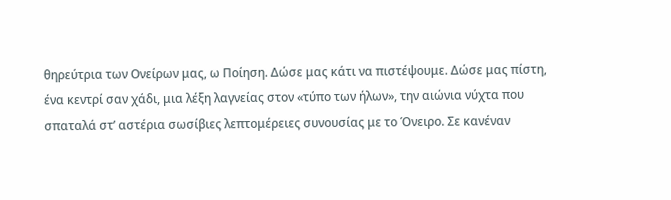θηρεύτρια των Ονείρων μας, ω Ποίηση. Δώσε μας κάτι να πιστέψουμε. Δώσε μας πίστη, ένα κεντρί σαν χάδι, μια λέξη λαγνείας στον «τύπο των ήλων», την αιώνια νύχτα που σπαταλά στ’ αστέρια σωσίβιες λεπτομέρειες συνουσίας με το Όνειρο. Σε κανέναν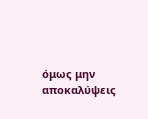όμως μην αποκαλύψεις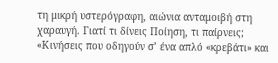τη μικρή υστερόγραφη, αιώνια ανταμοιβή στη χαραυγή. Γιατί τι δίνεις Ποίηση, τι παίρνεις; «Κινήσεις που οδηγούν σ’ ένα απλό «κρεβάτι» και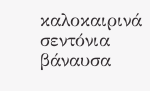καλοκαιρινά σεντόνια βάναυσα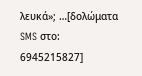λευκά»; …[δολώματα SMS στο: 6945215827]